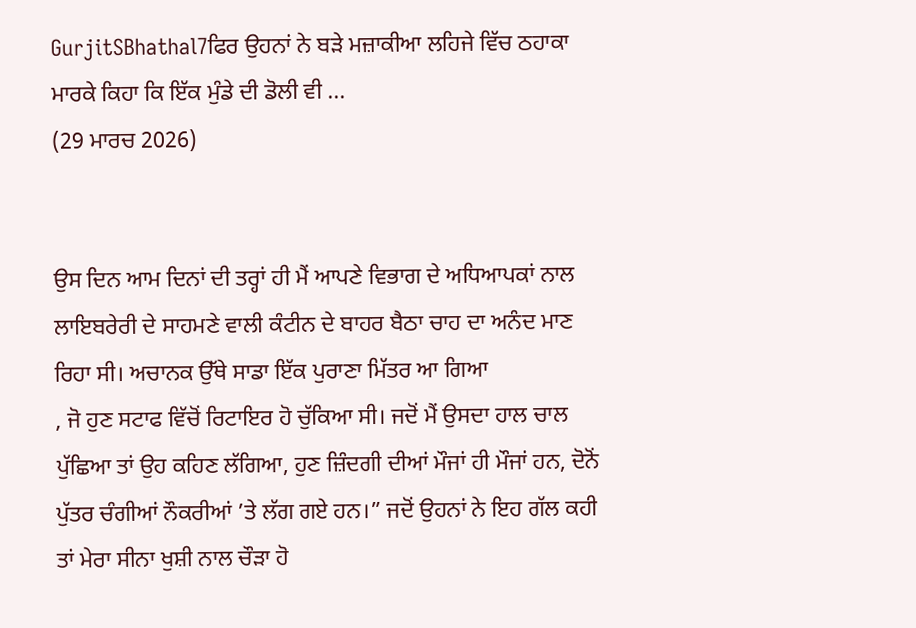GurjitSBhathal7ਫਿਰ ਉਹਨਾਂ ਨੇ ਬੜੇ ਮਜ਼ਾਕੀਆ ਲਹਿਜੇ ਵਿੱਚ ਠਹਾਕਾ ਮਾਰਕੇ ਕਿਹਾ ਕਿ ਇੱਕ ਮੁੰਡੇ ਦੀ ਡੋਲੀ ਵੀ ...
(29 ਮਾਰਚ 2026)


ਉਸ ਦਿਨ ਆਮ ਦਿਨਾਂ ਦੀ ਤਰ੍ਹਾਂ ਹੀ ਮੈਂ ਆਪਣੇ ਵਿਭਾਗ ਦੇ ਅਧਿਆਪਕਾਂ ਨਾਲ ਲਾਇਬਰੇਰੀ ਦੇ ਸਾਹਮਣੇ ਵਾਲੀ ਕੰਟੀਨ ਦੇ ਬਾਹਰ ਬੈਠਾ ਚਾਹ ਦਾ ਅਨੰਦ ਮਾਣ ਰਿਹਾ ਸੀ। ਅਚਾਨਕ ਉੱਥੇ ਸਾਡਾ ਇੱਕ ਪੁਰਾਣਾ ਮਿੱਤਰ ਆ ਗਿਆ
, ਜੋ ਹੁਣ ਸਟਾਫ ਵਿੱਚੋਂ ਰਿਟਾਇਰ ਹੋ ਚੁੱਕਿਆ ਸੀ। ਜਦੋਂ ਮੈਂ ਉਸਦਾ ਹਾਲ ਚਾਲ ਪੁੱਛਿਆ ਤਾਂ ਉਹ ਕਹਿਣ ਲੱਗਿਆ, ਹੁਣ ਜ਼ਿੰਦਗੀ ਦੀਆਂ ਮੌਜਾਂ ਹੀ ਮੌਜਾਂ ਹਨ, ਦੋਨੋਂ ਪੁੱਤਰ ਚੰਗੀਆਂ ਨੌਕਰੀਆਂ ’ਤੇ ਲੱਗ ਗਏ ਹਨ।” ਜਦੋਂ ਉਹਨਾਂ ਨੇ ਇਹ ਗੱਲ ਕਹੀ ਤਾਂ ਮੇਰਾ ਸੀਨਾ ਖੁਸ਼ੀ ਨਾਲ ਚੌੜਾ ਹੋ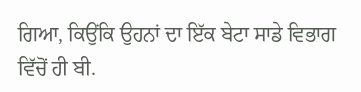ਗਿਆ, ਕਿਉਂਕਿ ਉਹਨਾਂ ਦਾ ਇੱਕ ਬੇਟਾ ਸਾਡੇ ਵਿਭਾਗ ਵਿੱਚੋਂ ਹੀ ਬੀ.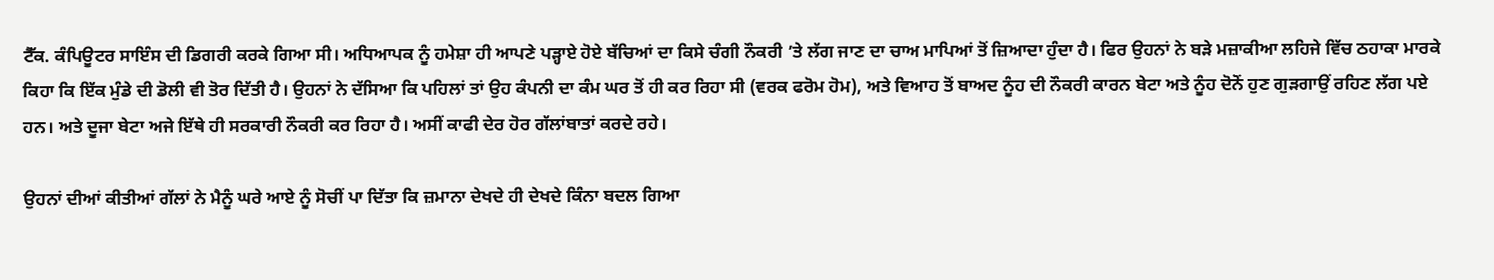ਟੈੱਕ. ਕੰਪਿਊਟਰ ਸਾਇੰਸ ਦੀ ਡਿਗਰੀ ਕਰਕੇ ਗਿਆ ਸੀ। ਅਧਿਆਪਕ ਨੂੰ ਹਮੇਸ਼ਾ ਹੀ ਆਪਣੇ ਪੜ੍ਹਾਏ ਹੋਏ ਬੱਚਿਆਂ ਦਾ ਕਿਸੇ ਚੰਗੀ ਨੌਕਰੀ ’ਤੇ ਲੱਗ ਜਾਣ ਦਾ ਚਾਅ ਮਾਪਿਆਂ ਤੋਂ ਜ਼ਿਆਦਾ ਹੁੰਦਾ ਹੈ। ਫਿਰ ਉਹਨਾਂ ਨੇ ਬੜੇ ਮਜ਼ਾਕੀਆ ਲਹਿਜੇ ਵਿੱਚ ਠਹਾਕਾ ਮਾਰਕੇ ਕਿਹਾ ਕਿ ਇੱਕ ਮੁੰਡੇ ਦੀ ਡੋਲੀ ਵੀ ਤੋਰ ਦਿੱਤੀ ਹੈ। ਉਹਨਾਂ ਨੇ ਦੱਸਿਆ ਕਿ ਪਹਿਲਾਂ ਤਾਂ ਉਹ ਕੰਪਨੀ ਦਾ ਕੰਮ ਘਰ ਤੋਂ ਹੀ ਕਰ ਰਿਹਾ ਸੀ (ਵਰਕ ਫਰੋਮ ਹੋਮ), ਅਤੇ ਵਿਆਹ ਤੋਂ ਬਾਅਦ ਨੂੰਹ ਦੀ ਨੌਕਰੀ ਕਾਰਨ ਬੇਟਾ ਅਤੇ ਨੂੰਹ ਦੋਨੋਂ ਹੁਣ ਗੁੜਗਾਉਂ ਰਹਿਣ ਲੱਗ ਪਏ ਹਨ। ਅਤੇ ਦੂਜਾ ਬੇਟਾ ਅਜੇ ਇੱਥੇ ਹੀ ਸਰਕਾਰੀ ਨੌਕਰੀ ਕਰ ਰਿਹਾ ਹੈ। ਅਸੀਂ ਕਾਫੀ ਦੇਰ ਹੋਰ ਗੱਲਾਂਬਾਤਾਂ ਕਰਦੇ ਰਹੇ।

ਉਹਨਾਂ ਦੀਆਂ ਕੀਤੀਆਂ ਗੱਲਾਂ ਨੇ ਮੈਨੂੰ ਘਰੇ ਆਏ ਨੂੰ ਸੋਚੀਂ ਪਾ ਦਿੱਤਾ ਕਿ ਜ਼ਮਾਨਾ ਦੇਖਦੇ ਹੀ ਦੇਖਦੇ ਕਿੰਨਾ ਬਦਲ ਗਿਆ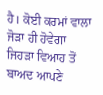ਹੈ। ਕੋਈ ਕਰਮਾਂ ਵਾਲਾ ਜੋੜਾ ਹੀ ਹੋਵੇਗਾ ਜਿਹੜਾ ਵਿਆਹ ਤੋਂ ਬਾਅਦ ਆਪਣੇ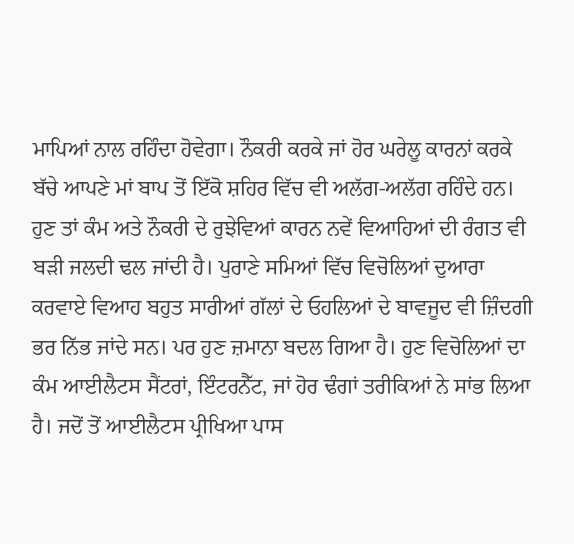ਮਾਪਿਆਂ ਨਾਲ ਰਹਿੰਦਾ ਹੋਵੇਗਾ। ਨੌਕਰੀ ਕਰਕੇ ਜਾਂ ਹੋਰ ਘਰੇਲੂ ਕਾਰਨਾਂ ਕਰਕੇ ਬੱਚੇ ਆਪਣੇ ਮਾਂ ਬਾਪ ਤੋਂ ਇੱਕੋ ਸ਼ਹਿਰ ਵਿੱਚ ਵੀ ਅਲੱਗ-ਅਲੱਗ ਰਹਿੰਦੇ ਹਨ। ਹੁਣ ਤਾਂ ਕੰਮ ਅਤੇ ਨੌਕਰੀ ਦੇ ਰੁਝੇਵਿਆਂ ਕਾਰਨ ਨਵੇਂ ਵਿਆਹਿਆਂ ਦੀ ਰੰਗਤ ਵੀ ਬੜੀ ਜਲਦੀ ਢਲ ਜਾਂਦੀ ਹੈ। ਪੁਰਾਣੇ ਸਮਿਆਂ ਵਿੱਚ ਵਿਚੋਲਿਆਂ ਦੁਆਰਾ ਕਰਵਾਏ ਵਿਆਹ ਬਹੁਤ ਸਾਰੀਆਂ ਗੱਲਾਂ ਦੇ ਓਹਲਿਆਂ ਦੇ ਬਾਵਜੂਦ ਵੀ ਜ਼ਿੰਦਗੀ ਭਰ ਨਿੱਭ ਜਾਂਦੇ ਸਨ। ਪਰ ਹੁਣ ਜ਼ਮਾਨਾ ਬਦਲ ਗਿਆ ਹੈ। ਹੁਣ ਵਿਚੋਲਿਆਂ ਦਾ ਕੰਮ ਆਈਲੈਟਸ ਸੈਂਟਰਾਂ, ਇੰਟਰਨੈੱਟ, ਜਾਂ ਹੋਰ ਢੰਗਾਂ ਤਰੀਕਿਆਂ ਨੇ ਸਾਂਭ ਲਿਆ ਹੈ। ਜਦੋਂ ਤੋਂ ਆਈਲੈਟਸ ਪ੍ਰੀਖਿਆ ਪਾਸ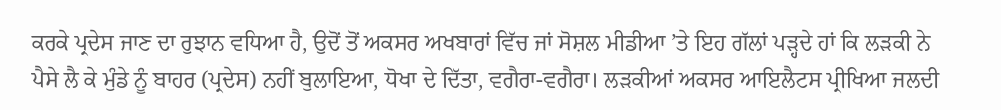ਕਰਕੇ ਪ੍ਰਦੇਸ ਜਾਣ ਦਾ ਰੁਝਾਨ ਵਧਿਆ ਹੈ, ਉਦੋਂ ਤੋਂ ਅਕਸਰ ਅਖਬਾਰਾਂ ਵਿੱਚ ਜਾਂ ਸੋਸ਼ਲ ਮੀਡੀਆ ’ਤੇ ਇਹ ਗੱਲਾਂ ਪੜ੍ਹਦੇ ਹਾਂ ਕਿ ਲੜਕੀ ਨੇ ਪੈਸੇ ਲੈ ਕੇ ਮੁੰਡੇ ਨੂੰ ਬਾਹਰ (ਪ੍ਰਦੇਸ) ਨਹੀਂ ਬੁਲਾਇਆ, ਧੋਖਾ ਦੇ ਦਿੱਤਾ, ਵਗੈਰਾ-ਵਗੈਰਾ। ਲੜਕੀਆਂ ਅਕਸਰ ਆਇਲੈਟਸ ਪ੍ਰੀਖਿਆ ਜਲਦੀ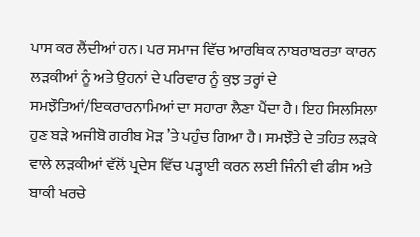ਪਾਸ ਕਰ ਲੈਂਦੀਆਂ ਹਨ। ਪਰ ਸਮਾਜ ਵਿੱਚ ਆਰਥਿਕ ਨਾਬਰਾਬਰਤਾ ਕਾਰਨ ਲੜਕੀਆਂ ਨੂੰ ਅਤੇ ਉਹਨਾਂ ਦੇ ਪਰਿਵਾਰ ਨੂੰ ਕੁਝ ਤਰ੍ਹਾਂ ਦੇ ਸਮਝੌਤਿਆਂ/ਇਕਰਾਰਨਾਮਿਆਂ ਦਾ ਸਹਾਰਾ ਲੈਣਾ ਪੈਂਦਾ ਹੈ। ਇਹ ਸਿਲਸਿਲਾ ਹੁਣ ਬੜੇ ਅਜੀਬੋ ਗਰੀਬ ਮੋੜ ’ਤੇ ਪਹੁੰਚ ਗਿਆ ਹੈ। ਸਮਝੌਤੇ ਦੇ ਤਹਿਤ ਲੜਕੇ ਵਾਲੇ ਲੜਕੀਆਂ ਵੱਲੋਂ ਪ੍ਰਦੇਸ ਵਿੱਚ ਪੜ੍ਹਾਈ ਕਰਨ ਲਈ ਜਿੰਨੀ ਵੀ ਫੀਸ ਅਤੇ ਬਾਕੀ ਖਰਚੇ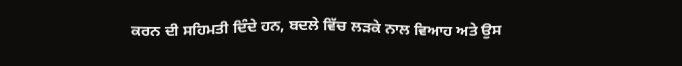ਕਰਨ ਦੀ ਸਹਿਮਤੀ ਦਿੰਦੇ ਹਨ, ਬਦਲੇ ਵਿੱਚ ਲੜਕੇ ਨਾਲ ਵਿਆਹ ਅਤੇ ਉਸ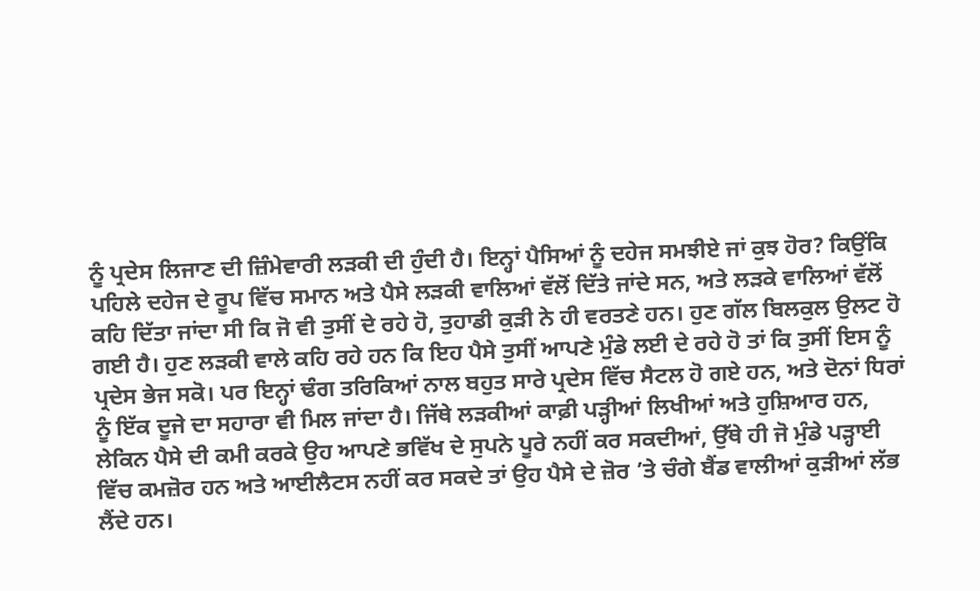ਨੂੰ ਪ੍ਰਦੇਸ ਲਿਜਾਣ ਦੀ ਜ਼ਿੰਮੇਵਾਰੀ ਲੜਕੀ ਦੀ ਹੁੰਦੀ ਹੈ। ਇਨ੍ਹਾਂ ਪੈਸਿਆਂ ਨੂੰ ਦਹੇਜ ਸਮਝੀਏ ਜਾਂ ਕੁਝ ਹੋਰ? ਕਿਉਂਕਿ ਪਹਿਲੇ ਦਹੇਜ ਦੇ ਰੂਪ ਵਿੱਚ ਸਮਾਨ ਅਤੇ ਪੈਸੇ ਲੜਕੀ ਵਾਲਿਆਂ ਵੱਲੋਂ ਦਿੱਤੇ ਜਾਂਦੇ ਸਨ, ਅਤੇ ਲੜਕੇ ਵਾਲਿਆਂ ਵੱਲੋਂ ਕਹਿ ਦਿੱਤਾ ਜਾਂਦਾ ਸੀ ਕਿ ਜੋ ਵੀ ਤੁਸੀਂ ਦੇ ਰਹੇ ਹੋ, ਤੁਹਾਡੀ ਕੁੜੀ ਨੇ ਹੀ ਵਰਤਣੇ ਹਨ। ਹੁਣ ਗੱਲ ਬਿਲਕੁਲ ਉਲਟ ਹੋ ਗਈ ਹੈ। ਹੁਣ ਲੜਕੀ ਵਾਲੇ ਕਹਿ ਰਹੇ ਹਨ ਕਿ ਇਹ ਪੈਸੇ ਤੁਸੀਂ ਆਪਣੇ ਮੁੰਡੇ ਲਈ ਦੇ ਰਹੇ ਹੋ ਤਾਂ ਕਿ ਤੁਸੀਂ ਇਸ ਨੂੰ ਪ੍ਰਦੇਸ ਭੇਜ ਸਕੋ। ਪਰ ਇਨ੍ਹਾਂ ਢੰਗ ਤਰਿਕਿਆਂ ਨਾਲ ਬਹੁਤ ਸਾਰੇ ਪ੍ਰਦੇਸ ਵਿੱਚ ਸੈਟਲ ਹੋ ਗਏ ਹਨ, ਅਤੇ ਦੋਨਾਂ ਧਿਰਾਂ ਨੂੰ ਇੱਕ ਦੂਜੇ ਦਾ ਸਹਾਰਾ ਵੀ ਮਿਲ ਜਾਂਦਾ ਹੈ‌। ਜਿੱਥੇ ਲੜਕੀਆਂ ਕਾਫ਼ੀ ਪੜ੍ਹੀਆਂ ਲਿਖੀਆਂ ਅਤੇ ਹੁਸ਼ਿਆਰ ਹਨ, ਲੇਕਿਨ ਪੈਸੇ ਦੀ ਕਮੀ ਕਰਕੇ ਉਹ ਆਪਣੇ ਭਵਿੱਖ ਦੇ ਸੁਪਨੇ ਪੂਰੇ ਨਹੀਂ ਕਰ ਸਕਦੀਆਂ, ਉੱਥੇ ਹੀ ਜੋ ਮੁੰਡੇ ਪੜ੍ਹਾਈ ਵਿੱਚ ਕਮਜ਼ੋਰ ਹਨ ਅਤੇ ਆਈਲੈਟਸ ਨਹੀਂ ਕਰ ਸਕਦੇ ਤਾਂ ਉਹ ਪੈਸੇ ਦੇ ਜ਼ੋਰ ’ਤੇ ਚੰਗੇ ਬੈਂਡ ਵਾਲੀਆਂ ਕੁੜੀਆਂ ਲੱਭ ਲੈਂਦੇ ਹਨ।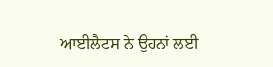ਆਈਲੈਟਸ ਨੇ ਉਹਨਾਂ ਲਈ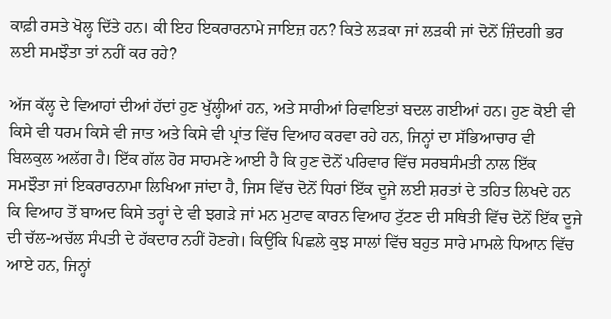ਕਾਫ਼ੀ ਰਸਤੇ ਖੋਲ੍ਹ ਦਿੱਤੇ ਹਨ। ਕੀ ਇਹ ਇਕਰਾਰਨਾਮੇ ਜਾਇਜ਼ ਹਨ? ਕਿਤੇ ਲੜਕਾ ਜਾਂ ਲੜਕੀ ਜਾਂ ਦੋਨੋਂ ਜ਼ਿੰਦਗੀ ਭਰ ਲਈ ਸਮਝੌਤਾ ਤਾਂ ਨਹੀਂ ਕਰ ਰਹੇ?

ਅੱਜ ਕੱਲ੍ਹ ਦੇ ਵਿਆਹਾਂ ਦੀਆਂ ਹੱਦਾਂ ਹੁਣ ਖੁੱਲ੍ਹੀਆਂ ਹਨ, ਅਤੇ ਸਾਰੀਆਂ ਰਿਵਾਇਤਾਂ ਬਦਲ ਗਈਆਂ ਹਨ। ਹੁਣ ਕੋਈ ਵੀ ਕਿਸੇ ਵੀ ਧਰਮ ਕਿਸੇ ਵੀ ਜਾਤ ਅਤੇ ਕਿਸੇ ਵੀ ਪ੍ਰਾਂਤ ਵਿੱਚ ਵਿਆਹ ਕਰਵਾ ਰਹੇ ਹਨ, ਜਿਨ੍ਹਾਂ ਦਾ ਸੱਭਿਆਚਾਰ ਵੀ ਬਿਲਕੁਲ ਅਲੱਗ ਹੈ। ਇੱਕ ਗੱਲ ਹੋਰ ਸਾਹਮਣੇ ਆਈ ਹੈ ਕਿ ਹੁਣ ਦੋਨੋਂ ਪਰਿਵਾਰ ਵਿੱਚ ਸਰਬਸੰਮਤੀ ਨਾਲ ਇੱਕ ਸਮਝੌਤਾ ਜਾਂ ਇਕਰਾਰਨਾਮਾ ਲਿਖਿਆ ਜਾਂਦਾ ਹੈ, ਜਿਸ ਵਿੱਚ ਦੋਨੋਂ ਧਿਰਾਂ ਇੱਕ ਦੂਜੇ ਲਈ ਸ਼ਰਤਾਂ ਦੇ ਤਹਿਤ ਲਿਖਦੇ ਹਨ ਕਿ ਵਿਆਹ ਤੋਂ ਬਾਅਦ ਕਿਸੇ ਤਰ੍ਹਾਂ ਦੇ ਵੀ ਝਗੜੇ ਜਾਂ ਮਨ ਮੁਟਾਵ ਕਾਰਨ ਵਿਆਹ ਟੁੱਟਣ ਦੀ ਸਥਿਤੀ ਵਿੱਚ ਦੋਨੋਂ ਇੱਕ ਦੂਜੇ ਦੀ ਚੱਲ-ਅਚੱਲ ਸੰਪਤੀ ਦੇ ਹੱਕਦਾਰ ਨਹੀਂ ਹੋਣਗੇ। ਕਿਉਂਕਿ ਪਿਛਲੇ ਕੁਝ ਸਾਲਾਂ ਵਿੱਚ ਬਹੁਤ ਸਾਰੇ ਮਾਮਲੇ ਧਿਆਨ ਵਿੱਚ ਆਏ ਹਨ, ਜਿਨ੍ਹਾਂ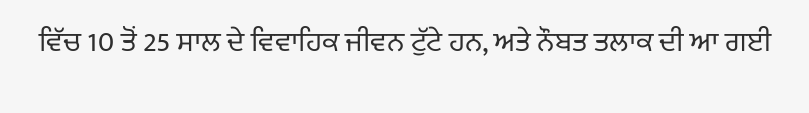ਵਿੱਚ 10 ਤੋਂ 25 ਸਾਲ ਦੇ ਵਿਵਾਹਿਕ ਜੀਵਨ ਟੁੱਟੇ ਹਨ, ਅਤੇ ਨੌਬਤ ਤਲਾਕ ਦੀ ਆ ਗਈ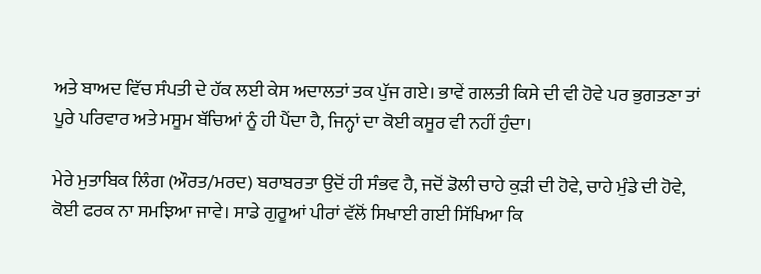ਅਤੇ ਬਾਅਦ ਵਿੱਚ ਸੰਪਤੀ ਦੇ ਹੱਕ ਲਈ ਕੇਸ ਅਦਾਲਤਾਂ ਤਕ ਪੁੱਜ ਗਏ। ਭਾਵੇਂ ਗਲਤੀ ਕਿਸੇ ਦੀ ਵੀ ਹੋਵੇ ਪਰ ਭੁਗਤਣਾ ਤਾਂ ਪੂਰੇ ਪਰਿਵਾਰ ਅਤੇ ਮਸੂਮ ਬੱਚਿਆਂ ਨੂੰ ਹੀ ਪੈਂਦਾ ਹੈ, ਜਿਨ੍ਹਾਂ ਦਾ ਕੋਈ ਕਸੂਰ ਵੀ ਨਹੀਂ ਹੁੰਦਾ।

ਮੇਰੇ ਮੁਤਾਬਿਕ ਲਿੰਗ (ਔਰਤ/ਮਰਦ) ਬਰਾਬਰਤਾ ਉਦੋਂ ਹੀ ਸੰਭਵ ਹੈ, ਜਦੋਂ ਡੋਲੀ ਚਾਹੇ ਕੁੜੀ ਦੀ ਹੋਵੇ, ਚਾਹੇ ਮੁੰਡੇ ਦੀ ਹੋਵੇ, ਕੋਈ ਫਰਕ ਨਾ ਸਮਝਿਆ ਜਾਵੇ। ਸਾਡੇ ਗੁਰੂਆਂ ਪੀਰਾਂ ਵੱਲੋਂ ਸਿਖਾਈ ਗਈ ਸਿੱਖਿਆ ਕਿ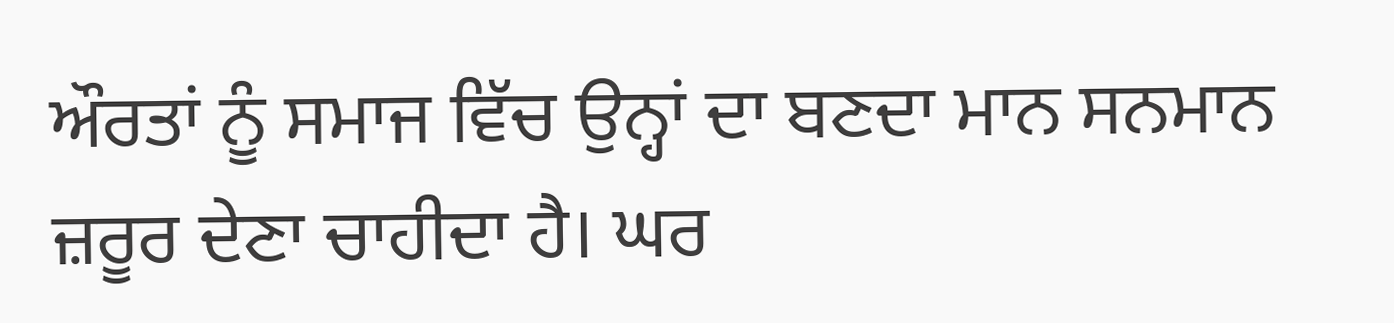ਔਰਤਾਂ ਨੂੰ ਸਮਾਜ ਵਿੱਚ ਉਨ੍ਹਾਂ ਦਾ ਬਣਦਾ ਮਾਨ ਸਨਮਾਨ ਜ਼ਰੂਰ ਦੇਣਾ ਚਾਹੀਦਾ ਹੈ। ਘਰ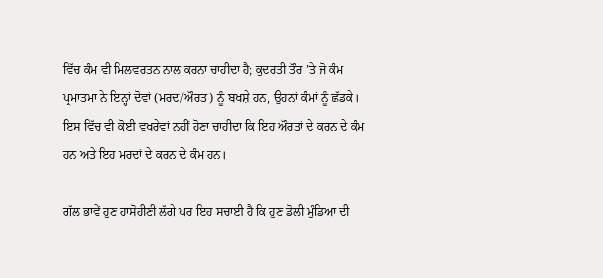ਵਿੱਚ ਕੰਮ ਵੀ ਮਿਲਵਰਤਨ ਨਾਲ ਕਰਨਾ ਚਾਹੀਦਾ ਹੈ; ਕੁਦਰਤੀ ਤੌਰ ’ਤੇ ਜੋ ਕੰਮ ਪ੍ਰਮਾਤਮਾ ਨੇ ਇਨ੍ਹਾਂ ਦੋਵਾਂ (ਮਰਦ/ਔਰਤ) ਨੂੰ ਬਖਸ਼ੇ ਹਨ, ਉਹਨਾਂ ਕੰਮਾਂ ਨੂੰ ਛੱਡਕੇ। ਇਸ ਵਿੱਚ ਵੀ ਕੋਈ ਵਖਰੇਵਾਂ ਨਹੀਂ ਹੋਣਾ ਚਾਹੀਦਾ ਕਿ ਇਹ ਔਰਤਾਂ ਦੇ ਕਰਨ ਦੇ ਕੰਮ ਹਨ ਅਤੇ ਇਹ ਮਰਦਾਂ ਦੇ ਕਰਨ ਦੇ ਕੰਮ ਹਨ।

ਗੱਲ ਭਾਵੇਂ ਹੁਣ ਹਾਸੋਹੀਣੀ ਲੱਗੇ ਪਰ ਇਹ ਸਚਾਈ ਹੈ ਕਿ ਹੁਣ ਡੋਲੀ ਮੁੰਡਿਆ ਦੀ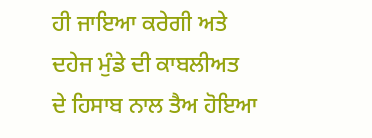ਹੀ ਜਾਇਆ ਕਰੇਗੀ ਅਤੇ ਦਹੇਜ ਮੁੰਡੇ ਦੀ ਕਾਬਲੀਅਤ ਦੇ ਹਿਸਾਬ ਨਾਲ ਤੈਅ ਹੋਇਆ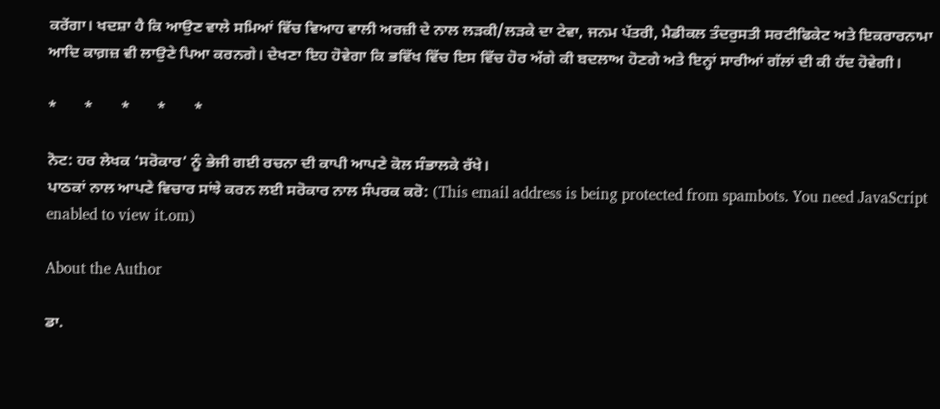ਕਰੇਂਗਾ। ਖਦਸ਼ਾ ਹੈ ਕਿ ਆਉਣ ਵਾਲੇ ਸਮਿਆਂ ਵਿੱਚ ਵਿਆਹ ਵਾਲੀ ਅਰਜ਼ੀ ਦੇ ਨਾਲ ਲੜਕੀ/ਲੜਕੇ ਦਾ ਟੇਵਾ, ਜਨਮ ਪੱਤਰੀ, ਮੈਡੀਕਲ ਤੰਦਰੁਸਤੀ ਸਰਟੀਫਿਕੇਟ ਅਤੇ ਇਕਰਾਰਨਾਮਾ ਆਦਿ ਕਾਗ਼ਜ਼ ਵੀ ਲਾਉਣੇ ਪਿਆ ਕਰਨਗੇ। ਦੇਖਣਾ ਇਹ ਹੋਵੇਗਾ ਕਿ ਭਵਿੱਖ ਵਿੱਚ ਇਸ ਵਿੱਚ ਹੋਰ ਅੱਗੇ ਕੀ ਬਦਲਾਅ ਹੋਣਗੇ ਅਤੇ ਇਨ੍ਹਾਂ ਸਾਰੀਆਂ ਗੱਲਾਂ ਦੀ ਕੀ ਹੱਦ ਹੋਵੇਗੀ।

*       *       *       *       *

ਨੋਟ: ਹਰ ਲੇਖਕ ‘ਸਰੋਕਾਰ’ ਨੂੰ ਭੇਜੀ ਗਈ ਰਚਨਾ ਦੀ ਕਾਪੀ ਆਪਣੇ ਕੋਲ ਸੰਭਾਲਕੇ ਰੱਖੇ।
ਪਾਠਕਾਂ ਨਾਲ ਆਪਣੇ ਵਿਚਾਰ ਸਾਂਝੇ ਕਰਨ ਲਈ ਸਰੋਕਾਰ ਨਾਲ ਸੰਪਰਕ ਕਰੋ: (This email address is being protected from spambots. You need JavaScript enabled to view it.om)

About the Author

ਡਾ.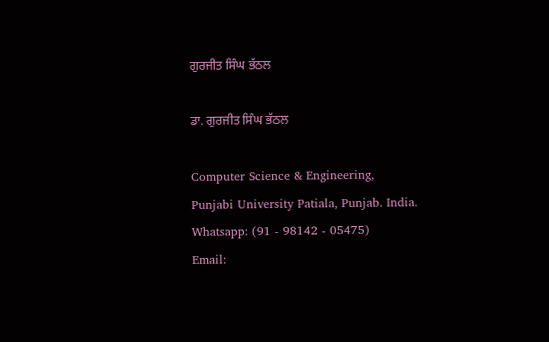ਗੁਰਜੀਤ ਸਿੰਘ ਭੱਠਲ

ਡਾ. ਗੁਰਜੀਤ ਸਿੰਘ ਭੱਠਲ

Computer Science & Engineering, Punjabi University Patiala, Punjab. India.
Whatsapp: (91 - 98142 - 05475)
Email: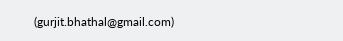(gurjit.bhathal@gmail.com)